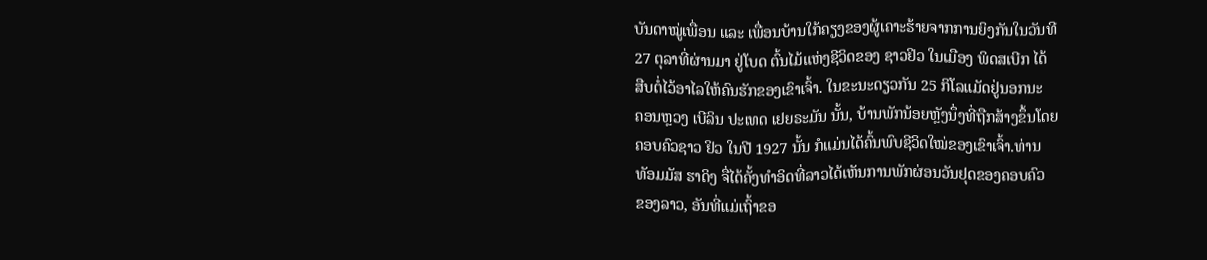ບັນດາໝູ່ເພື່ອນ ແລະ ເພື່ອນບ້ານໃກ້ຄຽງຂອງຜູ້ເຄາະຮ້າຍຈາກການຍິງກັນໃນວັນທີ
27 ຕຸລາທີ່ຜ່ານມາ ຢູ່ໂບດ ຕົ້ນໄມ້ແຫ່ງຊີວິດຂອງ ຊາວຢິວ ໃນເມືອງ ພິດສເບີກ ໄດ້
ສືບຕໍ່ໄວ້ອາໄລໃຫ້ຄົນຮັກຂອງເຂົາເຈົ້າ. ໃນຂະນະດຽວກັນ 25 ກິໂລແມັດຢູ່ນອກນະ
ຄອນຫຼວງ ເບີລິນ ປະເທດ ເຢຍຣະມັນ ນັ້ນ, ບ້ານພັກນ້ອຍຫຼັງນຶ່ງທີ່ຖືກສ້າງຂຶ້ນໂດຍ
ຄອບຄົວຊາວ ຢິວ ໃນປີ 1927 ນັ້ນ ກໍແມ່ນໄດ້ຄົ້ນພົບຊີວິດໃໝ່ຂອງເຂົາເຈົ້າ.ທ່ານ
ທັອມມັສ ຮາດິງ ຈື່ໄດ້ຄັ້ງທຳອິດທີ່ລາວໄດ້ເຫັນການພັກຜ່ອນວັນຢຸດຂອງຄອບຄົວ
ຂອງລາວ, ອັນທີ່ແມ່ເຖົ້າຂອ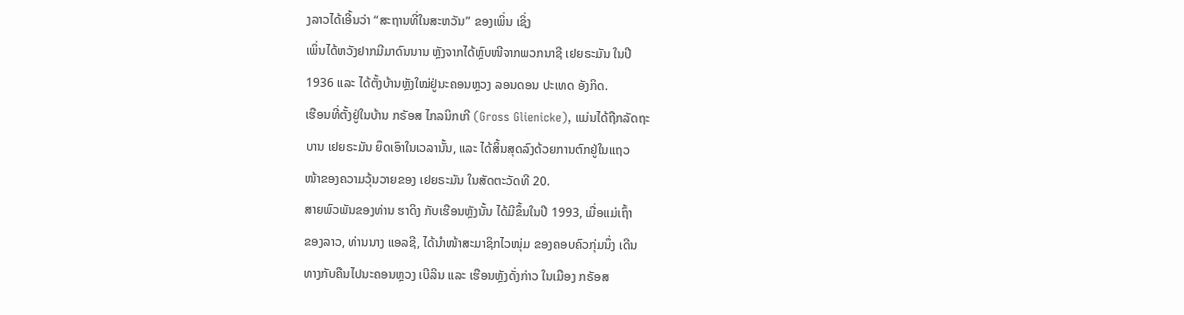ງລາວໄດ້ເອີ້ນວ່າ “ສະຖານທີ່ໃນສະຫວັນ” ຂອງເພິ່ນ ເຊິ່ງ
ເພິ່ນໄດ້ຫວັງຢາກມີມາດົນນານ ຫຼັງຈາກໄດ້ຫຼົບໜີຈາກພວກນາຊີ ເຢຍຣະມັນ ໃນປີ
1936 ແລະ ໄດ້ຕັ້ງບ້ານຫຼັງໃໝ່ຢູ່ນະຄອນຫຼວງ ລອນດອນ ປະເທດ ອັງກິດ.
ເຮືອນທີ່ຕັ້ງຢູ່ໃນບ້ານ ກຣັອສ ໄກລນິກເກີ (Gross Glienicke), ແມ່ນໄດ້ຖືກລັດຖະ
ບານ ເຢຍຣະມັນ ຍຶດເອົາໃນເວລານັ້ນ, ແລະ ໄດ້ສິ້ນສຸດລົງດ້ວຍການຕົກຢູ່ໃນແຖວ
ໜ້າຂອງຄວາມວຸ້ນວາຍຂອງ ເຢຍຣະມັນ ໃນສັດຕະວັດທີ 20.
ສາຍພົວພັນຂອງທ່ານ ຮາດິງ ກັບເຮືອນຫຼັງນັ້ນ ໄດ້ມີຂຶ້ນໃນປີ 1993, ເມື່ອແມ່ເຖົ້າ
ຂອງລາວ, ທ່ານນາງ ແອລຊີ, ໄດ້ນຳໜ້າສະມາຊິກໄວໜຸ່ມ ຂອງຄອບຄົວກຸ່ມນຶ່ງ ເດີນ
ທາງກັບຄືນໄປນະຄອນຫຼວງ ເບີລິນ ແລະ ເຮືອນຫຼັງດັ່ງກ່າວ ໃນເມືອງ ກຣັອສ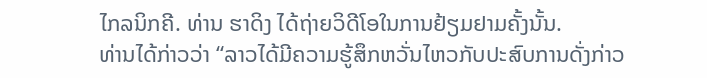ໄກລນິກຄີ. ທ່ານ ຮາດິງ ໄດ້ຖ່າຍວິດີໂອໃນການຢ້ຽມຢາມຄັ້ງນັ້ນ.
ທ່ານໄດ້ກ່າວວ່າ “ລາວໄດ້ມີຄວາມຮູ້ສຶກຫວັ່ນໄຫວກັບປະສົບການດັ່ງກ່າວ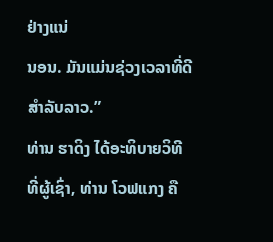ຢ່າງແນ່
ນອນ. ມັນແມ່ນຊ່ວງເວລາທີ່ດີສຳລັບລາວ.”
ທ່ານ ຮາດິງ ໄດ້ອະທິບາຍວິທີ ທີ່ຜູ້ເຊົ່າ, ທ່ານ ໂວຟແກງ ຄື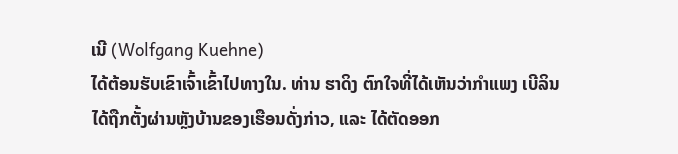ເນີ (Wolfgang Kuehne)
ໄດ້ຕ້ອນຮັບເຂົາເຈົ້າເຂົ້າໄປທາງໃນ. ທ່ານ ຮາດິງ ຕົກໃຈທີ່ໄດ້ເຫັນວ່າກຳແພງ ເບີລິນ
ໄດ້ຖືກຕັ້ງຜ່ານຫຼັງບ້ານຂອງເຮືອນດັ່ງກ່າວ, ແລະ ໄດ້ຕັດອອກ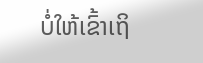ບໍ່ໃຫ້ເຂົ້າເຖິ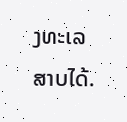ງທະເລ
ສາບໄດ້.